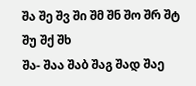შა შე შვ ში შმ შნ შო შრ შტ შუ შქ შხ
შა- შაა შაბ შაგ შად შაე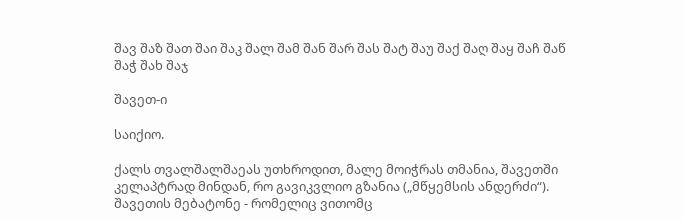შავ შაზ შათ შაი შაკ შალ შამ შან შარ შას შატ შაუ შაქ შაღ შაყ შაჩ შაწ შაჭ შახ შაჯ

შავეთ-ი

საიქიო.

ქალს თვალშალშაეას უთხროდით, მალე მოიჭრას თმანია, შავეთში კელაპტრად მინდან, რო გავიკვლიო გზანია („მწყემსის ანდერძი“).
შავეთის მებატონე - რომელიც ვითომც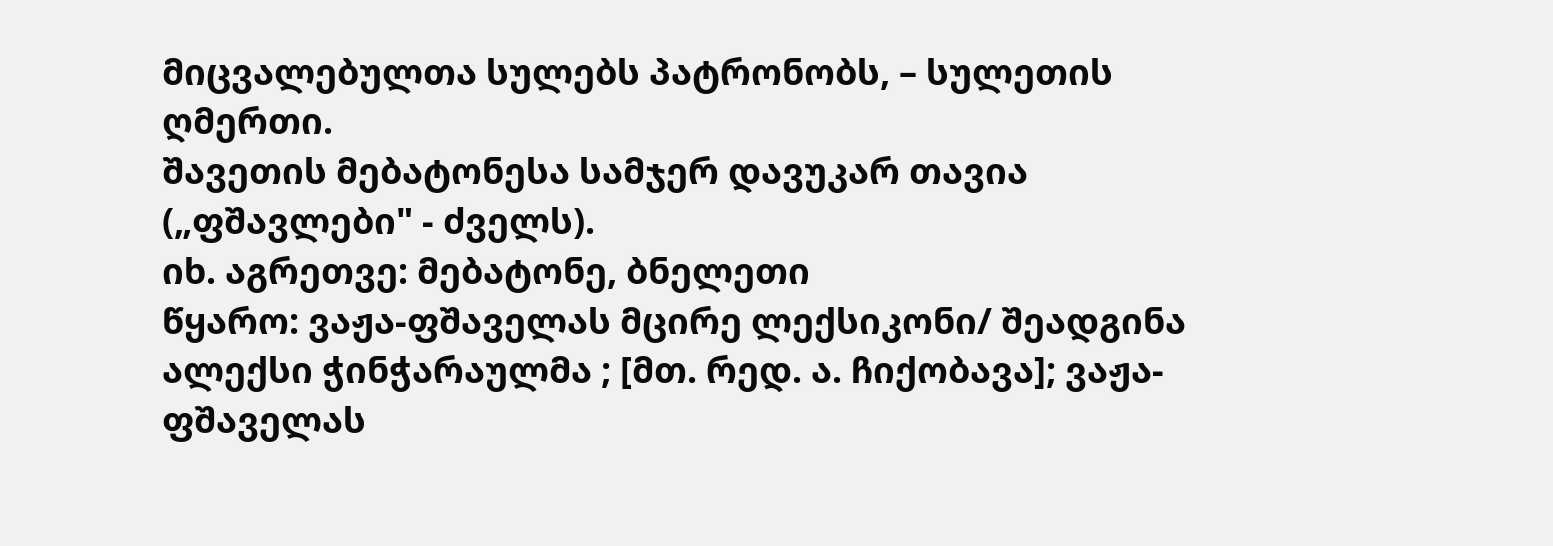მიცვალებულთა სულებს პატრონობს, – სულეთის ღმერთი.
შავეთის მებატონესა სამჯერ დავუკარ თავია („ფშავლები" - ძველს).
იხ. აგრეთვე: მებატონე, ბნელეთი
წყარო: ვაჟა-ფშაველას მცირე ლექსიკონი/ შეადგინა ალექსი ჭინჭარაულმა ; [მთ. რედ. ა. ჩიქობავა]; ვაჟა-ფშაველას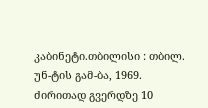კაბინეტი.თბილისი : თბილ. უნ-ტის გამ-ბა, 1969.
ძირითად გვერდზე 10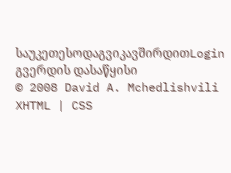საუკეთესოდაგვიკავშირდითLogin გვერდის დასაწყისი
© 2008 David A. Mchedlishvili XHTML | CSS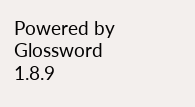Powered by Glossword 1.8.9